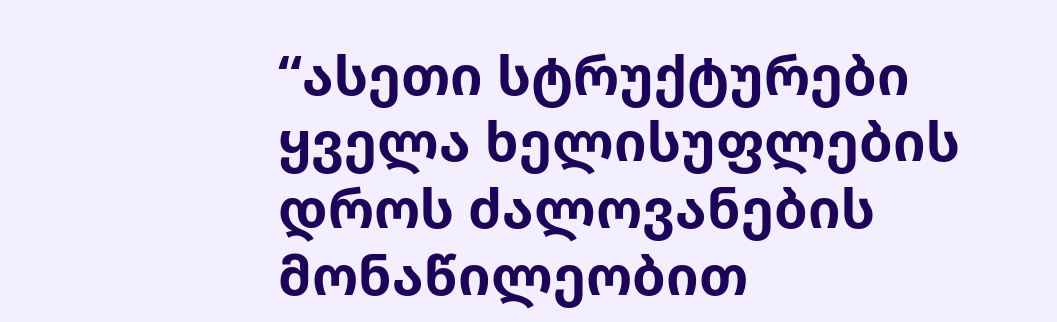“ასეთი სტრუქტურები ყველა ხელისუფლების დროს ძალოვანების მონაწილეობით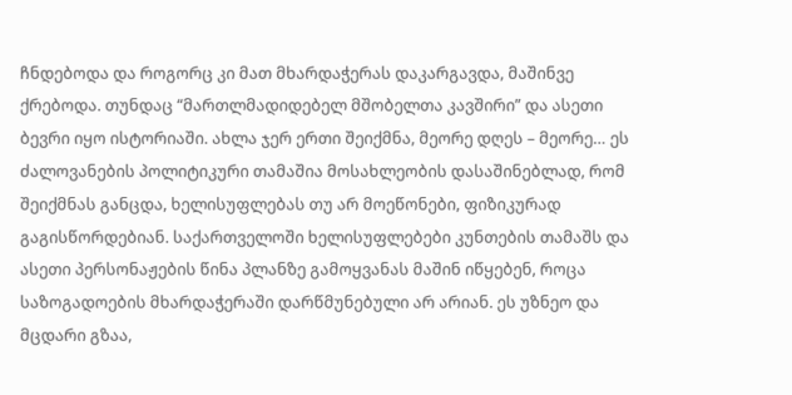ჩნდებოდა და როგორც კი მათ მხარდაჭერას დაკარგავდა, მაშინვე ქრებოდა. თუნდაც “მართლმადიდებელ მშობელთა კავშირი” და ასეთი ბევრი იყო ისტორიაში. ახლა ჯერ ერთი შეიქმნა, მეორე დღეს – მეორე… ეს ძალოვანების პოლიტიკური თამაშია მოსახლეობის დასაშინებლად, რომ შეიქმნას განცდა, ხელისუფლებას თუ არ მოეწონები, ფიზიკურად გაგისწორდებიან. საქართველოში ხელისუფლებები კუნთების თამაშს და ასეთი პერსონაჟების წინა პლანზე გამოყვანას მაშინ იწყებენ, როცა საზოგადოების მხარდაჭერაში დარწმუნებული არ არიან. ეს უზნეო და მცდარი გზაა,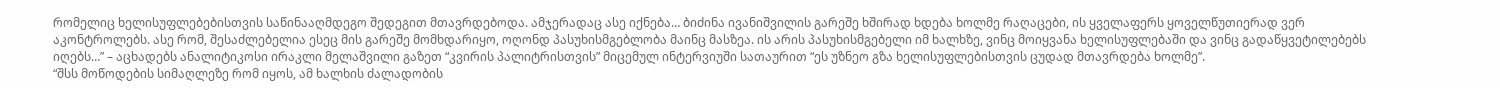რომელიც ხელისუფლებებისთვის საწინააღმდეგო შედეგით მთავრდებოდა. ამჯერადაც ასე იქნება… ბიძინა ივანიშვილის გარეშე ხშირად ხდება ხოლმე რაღაცები, ის ყველაფერს ყოველწუთიერად ვერ აკონტროლებს. ასე რომ, შესაძლებელია ესეც მის გარეშე მომხდარიყო, ოღონდ პასუხისმგებლობა მაინც მასზეა. ის არის პასუხისმგებელი იმ ხალხზე, ვინც მოიყვანა ხელისუფლებაში და ვინც გადაწყვეტილებებს იღებს…” – აცხადებს ანალიტიკოსი ირაკლი მელაშვილი გაზეთ “კვირის პალიტრისთვის” მიცემულ ინტერვიუში სათაურით “ეს უზნეო გზა ხელისუფლებისთვის ცუდად მთავრდება ხოლმე”.
“შსს მოწოდების სიმაღლეზე რომ იყოს, ამ ხალხის ძალადობის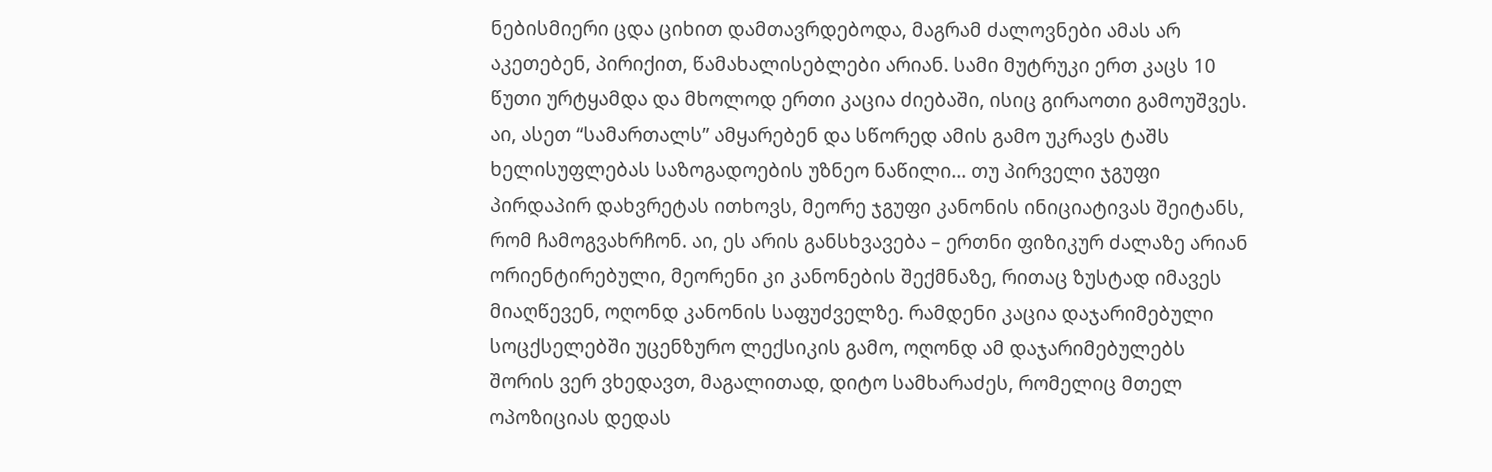ნებისმიერი ცდა ციხით დამთავრდებოდა, მაგრამ ძალოვნები ამას არ აკეთებენ, პირიქით, წამახალისებლები არიან. სამი მუტრუკი ერთ კაცს 10 წუთი ურტყამდა და მხოლოდ ერთი კაცია ძიებაში, ისიც გირაოთი გამოუშვეს. აი, ასეთ “სამართალს” ამყარებენ და სწორედ ამის გამო უკრავს ტაშს ხელისუფლებას საზოგადოების უზნეო ნაწილი… თუ პირველი ჯგუფი პირდაპირ დახვრეტას ითხოვს, მეორე ჯგუფი კანონის ინიციატივას შეიტანს, რომ ჩამოგვახრჩონ. აი, ეს არის განსხვავება – ერთნი ფიზიკურ ძალაზე არიან ორიენტირებული, მეორენი კი კანონების შექმნაზე, რითაც ზუსტად იმავეს მიაღწევენ, ოღონდ კანონის საფუძველზე. რამდენი კაცია დაჯარიმებული სოცქსელებში უცენზურო ლექსიკის გამო, ოღონდ ამ დაჯარიმებულებს შორის ვერ ვხედავთ, მაგალითად, დიტო სამხარაძეს, რომელიც მთელ ოპოზიციას დედას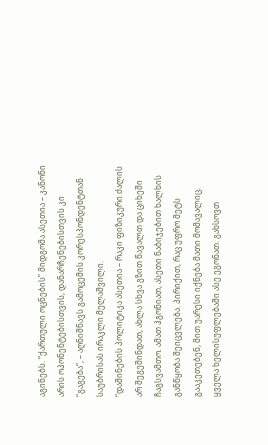აგინებს. “ქართული ოცნების” მიდგომა ასეთია – კანონი არის ოპონენტებისთვის, დანარჩენებისთვის კი “გაგება”, – აღნიშნავს გამოცემის კორესპონდენტთან საუბრისას ირაკლი მელაშვილი.
“დაშინების პოლიტიკა ასეთია – რაკი ფიზიკური ძალის არ შეგეშინდათ, ახლა სხვა გზით წავალთ და ციხეში ჩაგსვამთო. ამათ ჰგონიათ, ასეთი ნაბიჯებით ხალხის განწყობა შეიცვლება. პირიქით, რაც უფრო მეტს გააკეთებენ, მით უარესი იქნება მათი მომავალიც. ყველა ხელისუფლებაში ასე ეგონათ. გახსოვთ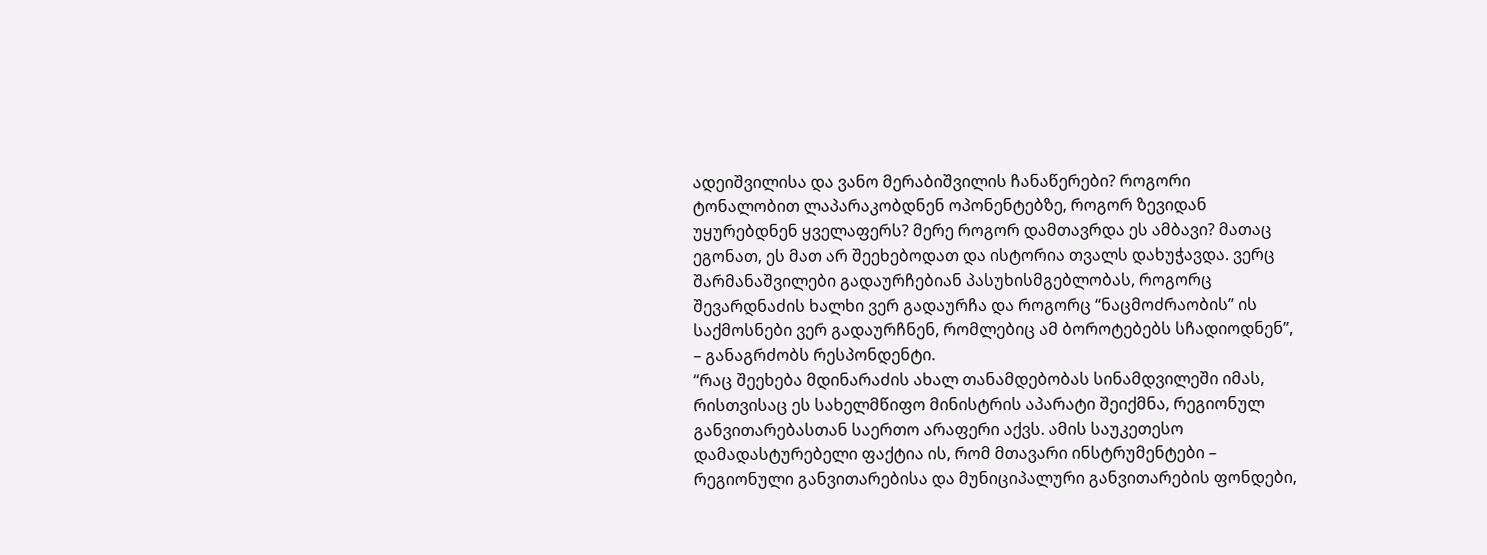ადეიშვილისა და ვანო მერაბიშვილის ჩანაწერები? როგორი ტონალობით ლაპარაკობდნენ ოპონენტებზე, როგორ ზევიდან უყურებდნენ ყველაფერს? მერე როგორ დამთავრდა ეს ამბავი? მათაც ეგონათ, ეს მათ არ შეეხებოდათ და ისტორია თვალს დახუჭავდა. ვერც შარმანაშვილები გადაურჩებიან პასუხისმგებლობას, როგორც შევარდნაძის ხალხი ვერ გადაურჩა და როგორც “ნაცმოძრაობის” ის საქმოსნები ვერ გადაურჩნენ, რომლებიც ამ ბოროტებებს სჩადიოდნენ”, – განაგრძობს რესპონდენტი.
“რაც შეეხება მდინარაძის ახალ თანამდებობას სინამდვილეში იმას, რისთვისაც ეს სახელმწიფო მინისტრის აპარატი შეიქმნა, რეგიონულ განვითარებასთან საერთო არაფერი აქვს. ამის საუკეთესო დამადასტურებელი ფაქტია ის, რომ მთავარი ინსტრუმენტები – რეგიონული განვითარებისა და მუნიციპალური განვითარების ფონდები,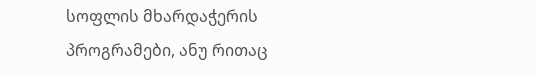სოფლის მხარდაჭერის პროგრამები, ანუ რითაც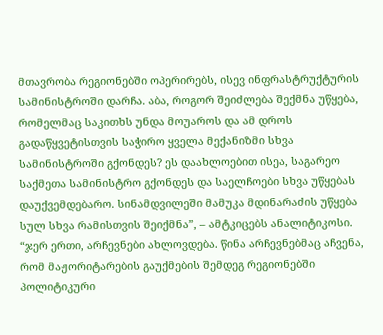მთავრობა რეგიონებში ოპერირებს, ისევ ინფრასტრუქტურის სამინისტროში დარჩა. აბა, როგორ შეიძლება შექმნა უწყება, რომელმაც საკითხს უნდა მოუაროს და ამ დროს გადაწყვეტისთვის საჭირო ყველა მექანიზმი სხვა სამინისტროში გქონდეს? ეს დაახლოებით ისეა, საგარეო საქმეთა სამინისტრო გქონდეს და საელჩოები სხვა უწყებას დაუქვემდებარო. სინამდვილეში მამუკა მდინარაძის უწყება სულ სხვა რამისთვის შეიქმნა”, – ამტკიცებს ანალიტიკოსი.
“ჯერ ერთი, არჩევნები ახლოვდება. წინა არჩევნებმაც აჩვენა, რომ მაჟორიტარების გაუქმების შემდეგ რეგიონებში პოლიტიკური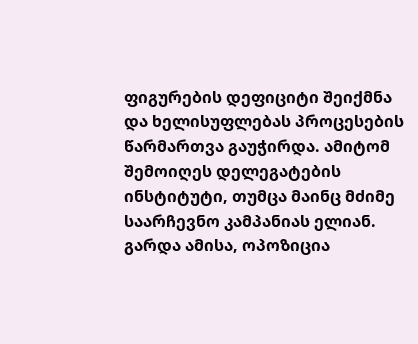ფიგურების დეფიციტი შეიქმნა და ხელისუფლებას პროცესების წარმართვა გაუჭირდა. ამიტომ შემოიღეს დელეგატების ინსტიტუტი, თუმცა მაინც მძიმე საარჩევნო კამპანიას ელიან. გარდა ამისა, ოპოზიცია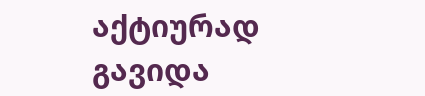აქტიურად გავიდა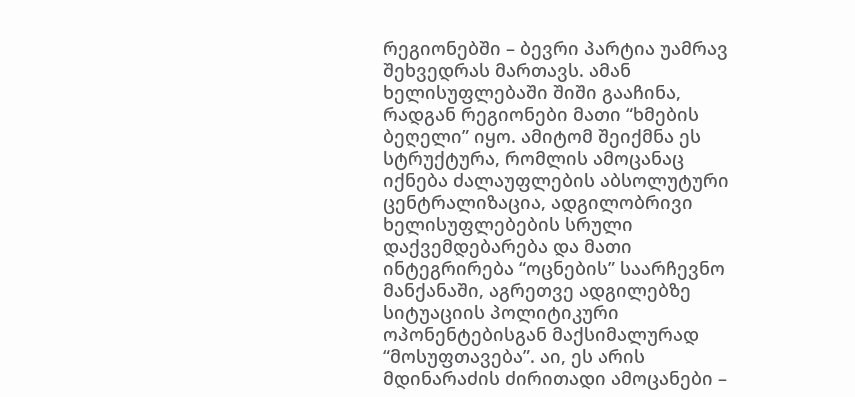რეგიონებში – ბევრი პარტია უამრავ შეხვედრას მართავს. ამან ხელისუფლებაში შიში გააჩინა, რადგან რეგიონები მათი “ხმების ბეღელი” იყო. ამიტომ შეიქმნა ეს სტრუქტურა, რომლის ამოცანაც იქნება ძალაუფლების აბსოლუტური ცენტრალიზაცია, ადგილობრივი ხელისუფლებების სრული დაქვემდებარება და მათი ინტეგრირება “ოცნების” საარჩევნო მანქანაში, აგრეთვე ადგილებზე სიტუაციის პოლიტიკური ოპონენტებისგან მაქსიმალურად “მოსუფთავება”. აი, ეს არის მდინარაძის ძირითადი ამოცანები –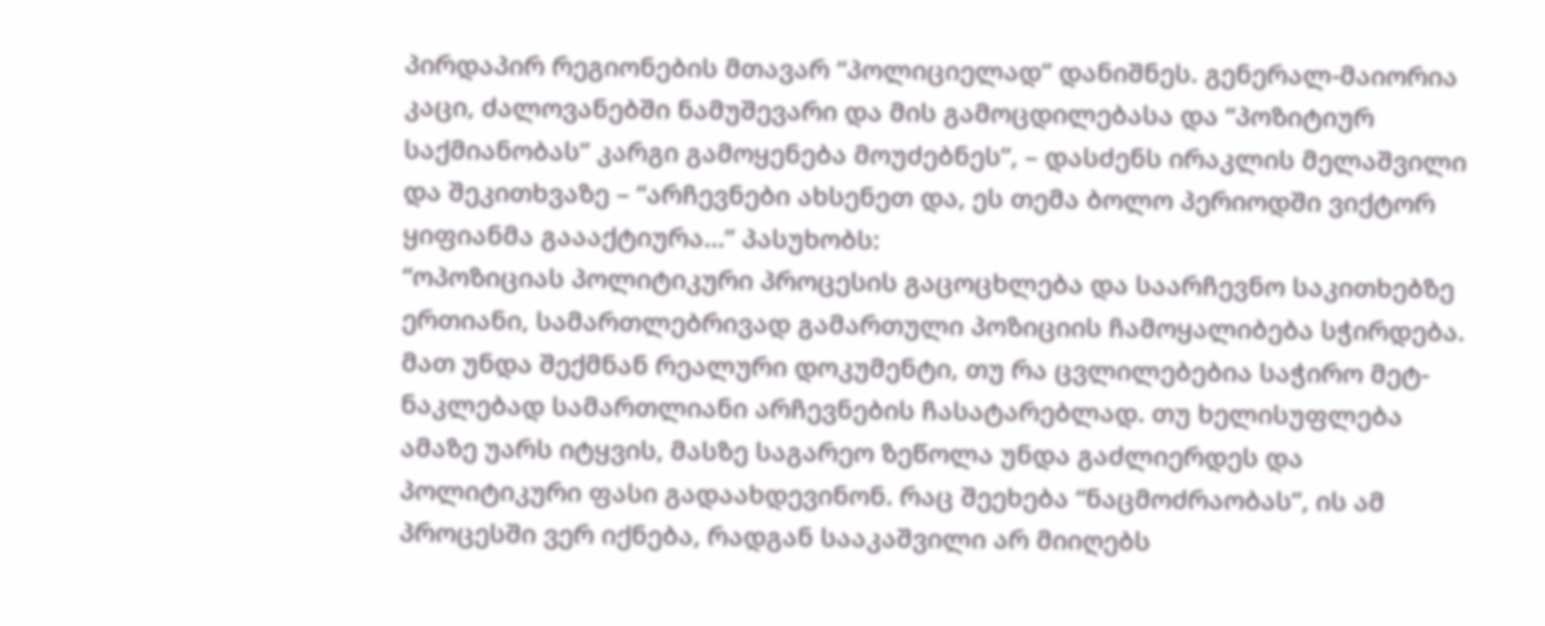პირდაპირ რეგიონების მთავარ “პოლიციელად” დანიშნეს. გენერალ-მაიორია კაცი, ძალოვანებში ნამუშევარი და მის გამოცდილებასა და “პოზიტიურ საქმიანობას” კარგი გამოყენება მოუძებნეს”, – დასძენს ირაკლის მელაშვილი და შეკითხვაზე – “არჩევნები ახსენეთ და, ეს თემა ბოლო პერიოდში ვიქტორ ყიფიანმა გაააქტიურა…” პასუხობს:
“ოპოზიციას პოლიტიკური პროცესის გაცოცხლება და საარჩევნო საკითხებზე ერთიანი, სამართლებრივად გამართული პოზიციის ჩამოყალიბება სჭირდება. მათ უნდა შექმნან რეალური დოკუმენტი, თუ რა ცვლილებებია საჭირო მეტ-ნაკლებად სამართლიანი არჩევნების ჩასატარებლად. თუ ხელისუფლება ამაზე უარს იტყვის, მასზე საგარეო ზეწოლა უნდა გაძლიერდეს და პოლიტიკური ფასი გადაახდევინონ. რაც შეეხება “ნაცმოძრაობას”, ის ამ პროცესში ვერ იქნება, რადგან სააკაშვილი არ მიიღებს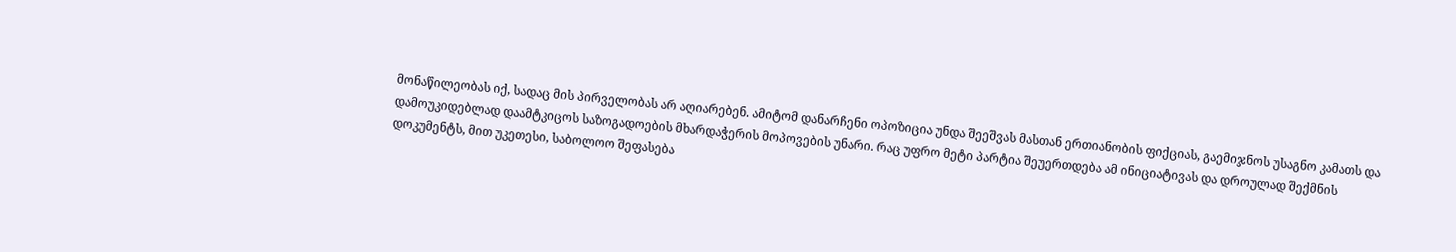მონაწილეობას იქ, სადაც მის პირველობას არ აღიარებენ. ამიტომ დანარჩენი ოპოზიცია უნდა შეეშვას მასთან ერთიანობის ფიქციას, გაემიჯნოს უსაგნო კამათს და დამოუკიდებლად დაამტკიცოს საზოგადოების მხარდაჭერის მოპოვების უნარი. რაც უფრო მეტი პარტია შეუერთდება ამ ინიციატივას და დროულად შექმნის დოკუმენტს, მით უკეთესი, საბოლოო შეფასება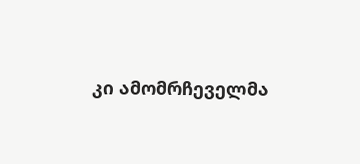კი ამომრჩეველმა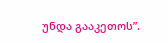უნდა გააკეთოს”.